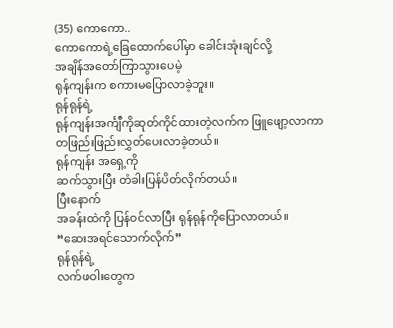(35) ကောကော..
ကောကောရဲ့ခြေထောက်ပေါ်မှာ ခေါင်းအုံးချင်လို့
အချိန်အတော်ကြာသွားပေမဲ့
ရုန်ကျန်းက စကားမပြောလာခဲ့ဘူး။
ရုန်ရုန်ရဲ့
ရုန်ကျန်းအင်္ကျီကိုဆုတ်ကိုင်ထားတဲ့လက်က ဖြူဖျော့လာကာ
တဖြည်းဖြည်းလွှတ်ပေးလာခဲ့တယ်။
ရုန်ကျန်း အရှေ့ကို
ဆက်သွားပြီး တံခါးပြန်ပိတ်လိုက်တယ်။
ပြီးနောက်
အခန်းထဲကို ပြန်ဝင်လာပြီး ရုန်ရုန်ကိုပြောလာတယ်။
“ဆေးအရင်သောက်လိုက်”
ရုန်ရုန်ရဲ့
လက်ဖဝါးတွေက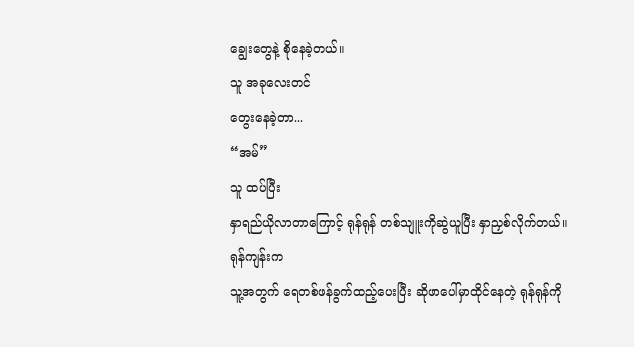ချွေးတွေနဲ့ စိုနေခဲ့တယ်။
သူ အခုလေးတင်
တွေးနေခဲ့တာ...
“အမ်”
သူ ထပ်ပြီး
နှာရည်ယိုလာတာကြောင့် ရုန်ရုန် တစ်သျူးကိုဆွဲယူပြီး နှာညှစ်လိုက်တယ်။
ရုန်ကျန်းက
သူ့အတွက် ရေတစ်ဖန်ခွက်ထည့်ပေးပြီး ဆိုဖာပေါ်မှာထိုင်နေတဲ့ ရုန်ရုန်ကို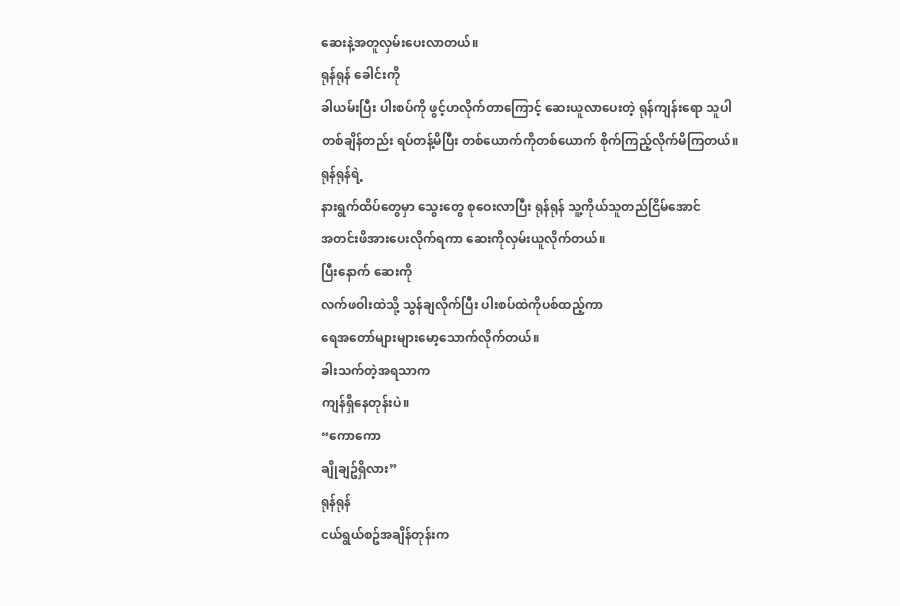ဆေးနဲ့အတူလှမ်းပေးလာတယ်။
ရုန်ရုန် ခေါင်းကို
ခါယမ်းပြီး ပါးစပ်ကို ဖွင့်ဟလိုက်တာကြောင့် ဆေးယူလာပေးတဲ့ ရုန်ကျန်းရော သူပါ
တစ်ချိန်တည်း ရပ်တန့်မိပြီး တစ်ယောက်ကိုတစ်ယောက် စိုက်ကြည့်လိုက်မိကြတယ်။
ရုန်ရုန်ရဲ့
နားရွက်ထိပ်တွေမှာ သွေးတွေ စုဝေးလာပြီး ရုန်ရုန် သူ့ကိုယ်သူတည်ငြိမ်အောင်
အတင်းဖိအားပေးလိုက်ရကာ ဆေးကိုလှမ်းယူလိုက်တယ်။
ပြီးနောက် ဆေးကို
လက်ဖဝါးထဲသို့ သွန်ချလိုက်ပြီး ပါးစပ်ထဲကိုပစ်ထည့်ကာ
ရေအတော်များများမော့သောက်လိုက်တယ်။
ခါးသက်တဲ့အရသာက
ကျန်ရှိနေတုန်းပဲ။
“ကောကော
ချိုချဥ်ရှိလား”
ရုန်ရုန်
ငယ်ရွယ်စဥ်အချိန်တုန်းက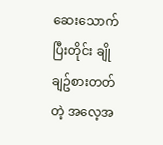ဆေးသောက်ပြီးတိုင်း ချိုချဥ်စားတတ်တဲ့ အလေ့အ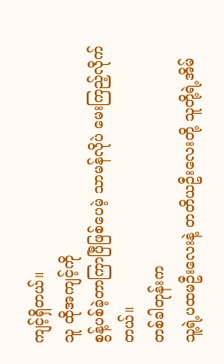ကျင့်ရှိတယ်။
သူ ထိုအကျင့်ကို
စွန့်ပစ်ခဲ့တာကြာပြီဖြစ်ပေမဲ့ သာမန်လိုပဲ မေးကြည့်လိုက်တယ်။
တစ်ခါတုန်းက
သူ့ရဲ့ပထမဦးလေးနဲ့ တတိယဦးလေးတို့ သူတို့ရဲ့အိမ်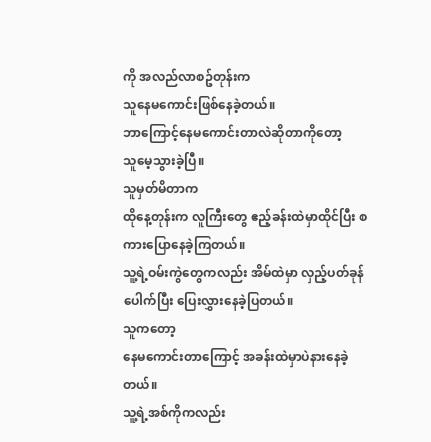ကို အလည်လာစဥ်တုန်းက
သူနေမကောင်းဖြစ်နေခဲ့တယ်။
ဘာကြောင့်နေမကောင်းတာလဲဆိုတာကိုတော့
သူမေ့သွားခဲ့ပြီ။
သူမှတ်မိတာက
ထိုနေ့တုန်းက လူကြီးတွေ ဧည့်ခန်းထဲမှာထိုင်ပြီး စကားပြောနေခဲ့ကြတယ်။
သူ့ရဲ့ဝမ်းကွဲတွေကလည်း အိမ်ထဲမှာ လှည့်ပတ်ခုန်ပေါက်ပြီး ပြေးလွှားနေခဲ့ပြတယ်။
သူကတော့
နေမကောင်းတာကြောင့် အခန်းထဲမှာပဲနားနေခဲ့တယ်။
သူ့ရဲ့အစ်ကိုကလည်း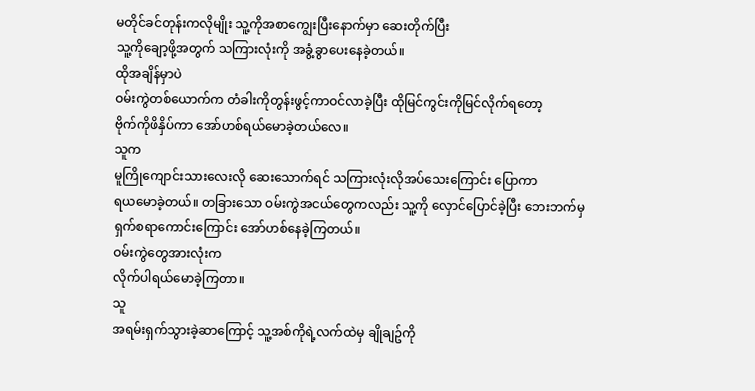မတိုင်ခင်တုန်းကလိုမျိုး သူ့ကိုအစာကျွေးပြီးနောက်မှာ ဆေးတိုက်ပြီး
သူ့ကိုချော့ဖို့အတွက် သကြားလုံးကို အခွံ့ခွာပေးနေခဲ့တယ်။
ထိုအချိန်မှာပဲ
ဝမ်းကွဲတစ်ယောက်က တံခါးကိုတွန်းဖွင့်ကာဝင်လာခဲ့ပြီး ထိုမြင်ကွင်းကိုမြင်လိုက်ရတော့
ဗိုက်ကိုဖိနှိပ်ကာ အော်ဟစ်ရယ်မောခဲ့တယ်လေ။
သူက
မူကြိုကျောင်းသားလေးလို ဆေးသောက်ရင် သကြားလုံးလိုအပ်သေးကြောင်း ပြောကာ
ရယမောခဲ့တယ်။ တခြားသော ဝမ်းကွဲအငယ်တွေကလည်း သူ့ကို လှောင်ပြောင်ခဲ့ပြီး ဘေးဘက်မှ
ရှက်စရာကောင်းကြောင်း အော်ဟစ်နေခဲ့ကြတယ်။
ဝမ်းကွဲတွေအားလုံးက
လိုက်ပါရယ်မောခဲ့ကြတာ။
သူ
အရမ်းရှက်သွားခဲ့ဆာကြောင့် သူ့အစ်ကိုရဲ့လက်ထဲမှ ချိုချဥ်ကို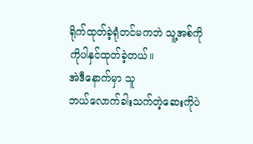ရိုက်ထုတ်ခဲ့ရုံတင်မကဘဲ သူ့အစ်ကိုကိုပါနှင်ထုတ်ခဲ့တယ်။
အဲဒီနောက်မှာ သူ
ဘယ်လောက်ခါးသက်တဲ့ဆေးကိုပဲ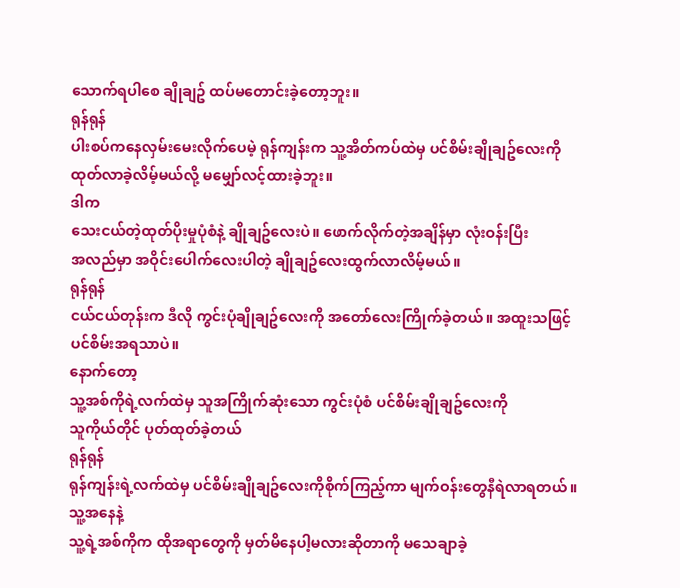သောက်ရပါစေ ချိုချဥ် ထပ်မတောင်းခဲ့တော့ဘူး။
ရုန်ရုန်
ပါးစပ်ကနေလှမ်းမေးလိုက်ပေမဲ့ ရုန်ကျန်းက သူ့အိတ်ကပ်ထဲမှ ပင်စိမ်းချိုချဥ်လေးကို
ထုတ်လာခဲ့လိမ့်မယ်လို့ မမျှော်လင့်ထားခဲ့ဘူး။
ဒါက
သေးငယ်တဲ့ထုတ်ပိုးမှုပုံစံနဲ့ ချိုချဥ်လေးပဲ။ ဖောက်လိုက်တဲ့အချိန်မှာ လုံးဝန်းပြီး
အလည်မှာ အဝိုင်းပေါက်လေးပါတဲ့ ချိုချဥ်လေးထွက်လာလိမ့်မယ်။
ရုန်ရုန်
ငယ်ငယ်တုန်းက ဒီလို ကွင်းပုံချိုချဥ်လေးကို အတော်လေးကြိုက်ခဲ့တယ်။ အထူးသဖြင့်
ပင်စိမ်းအရသာပဲ။
နောက်တော့
သူ့အစ်ကိုရဲ့လက်ထဲမှ သူအကြိုက်ဆုံးသော ကွင်းပုံစံ ပင်စိမ်းချိုချဥ်လေးကို
သူကိုယ်တိုင် ပုတ်ထုတ်ခဲ့တယ်
ရုန်ရုန်
ရုန်ကျန်းရဲ့လက်ထဲမှ ပင်စိမ်းချိုချဥ်လေးကိုစိုက်ကြည့်ကာ မျက်ဝန်းတွေနီရဲလာရတယ်။
သူ့အနေနဲ့
သူ့ရဲ့အစ်ကိုက ထိုအရာတွေကို မှတ်မိနေပါ့မလားဆိုတာကို မသေချာခဲ့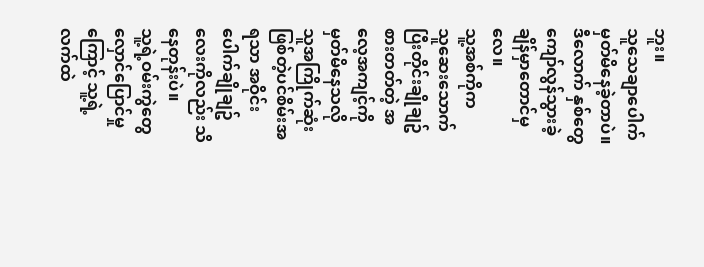ဘူး။
သူသေချာပေါက်မှတ်မိနေခဲ့တာပဲ။
ဒီလောက် နှစ်တွေ
ကျော်လွန်သွားခဲ့ချိန်မှာတောင်မှလေ။
သူ့အစ်ကိုက
သူဆေးသောက်ပြီးတိုင်းချိုချဥ်စားတတ်တဲ့ အလေ့အကျင့်ကို မှတ်မိနေသလို
သူအကြိုက်ဆုံးဖြစ်တဲ့ပင်စိမ်းအရသာ အဝိုင်းပေါက်ချိုချဥ်လေးကိုလည်း သိနေတုန်းပဲ။
သူ့ရဲ့ဝမ်းကွဲတွေ
လှောင်ပြောင်မှုကြောင့် သူ့ရဲ့လက်ထဲ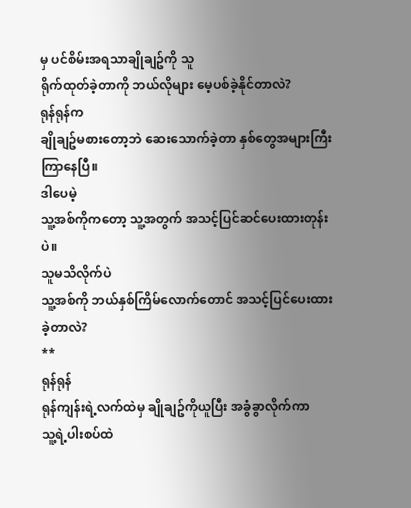မှ ပင်စိမ်းအရသာချိုချဥ်ကို သူ
ရိုက်ထုတ်ခဲ့တာကို ဘယ်လိုများ မေ့ပစ်ခဲ့နိုင်တာလဲ?
ရုန်ရုန်က
ချိုချဥ်မစားတော့ဘဲ ဆေးသောက်ခဲ့တာ နှစ်တွေအများကြီးကြာနေပြီ။
ဒါပေမဲ့
သူ့အစ်ကိုကတော့ သူ့အတွက် အသင့်ပြင်ဆင်ပေးထားတုန်းပဲ။
သူမသိလိုက်ပဲ
သူ့အစ်ကို ဘယ်နှစ်ကြိမ်လောက်တောင် အသင့်ပြင်ပေးထားခဲ့တာလဲ?
**
ရုန်ရုန်
ရုန်ကျန်းရဲ့လက်ထဲမှ ချိုချဥ်ကိုယူပြီး အခွံခွာလိုက်ကာ
သူ့ရဲ့ပါးစပ်ထဲ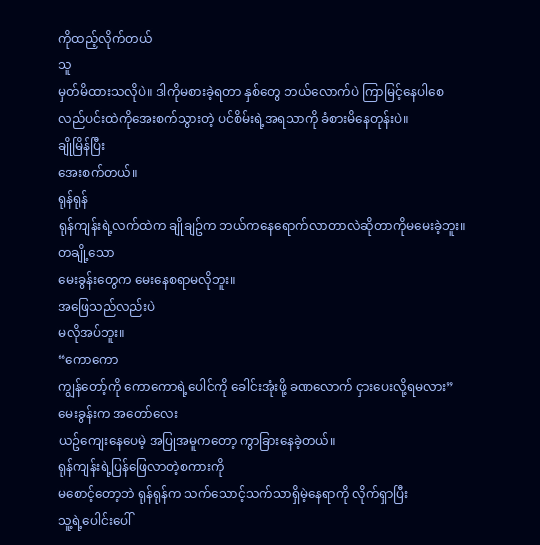ကိုထည့်လိုက်တယ်
သူ
မှတ်မိထားသလိုပဲ။ ဒါကိုမစားခဲ့ရတာ နှစ်တွေ ဘယ်လောက်ပဲ ကြာမြင့်နေပါစေ
လည်ပင်းထဲကိုအေးစက်သွားတဲ့ ပင်စိမ်းရဲ့အရသာကို ခံစားမိနေတုန်းပဲ။
ချိုမြိန်ပြီး
အေးစက်တယ်။
ရုန်ရုန်
ရုန်ကျန်းရဲ့လက်ထဲက ချိုချဥ်က ဘယ်ကနေရောက်လာတာလဲဆိုတာကိုမမေးခဲ့ဘူး။
တချို့သော
မေးခွန်းတွေက မေးနေစရာမလိုဘူး။
အဖြေသည်လည်းပဲ
မလိုအပ်ဘူး။
“ကောကော
ကျွန်တော့်ကို ကောကောရဲ့ပေါင်ကို ခေါင်းအုံးဖို့ ခဏလောက် ငှားပေးလို့ရမလား”
မေးခွန်းက အတော်လေး
ယဥ်ကျေးနေပေမဲ့ အပြုအမူကတော့ ကွာခြားနေခဲ့တယ်။
ရုန်ကျန်းရဲ့ပြန်ဖြေလာတဲ့စကားကို
မစောင့်တော့ဘဲ ရုန်ရုန်က သက်သောင့်သက်သာရှိမဲ့နေရာကို လိုက်ရှာပြီး
သူ့ရဲ့ပေါင်းပေါ်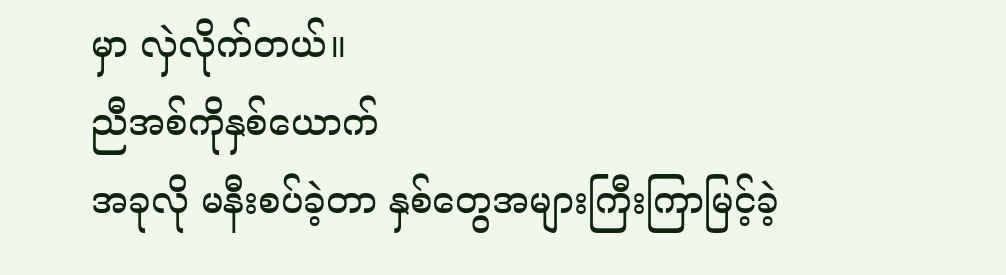မှာ လှဲလိုက်တယ်။
ညီအစ်ကိုနှစ်ယောက်
အခုလို မနီးစပ်ခဲ့တာ နှစ်တွေအများကြီးကြာမြင့်ခဲ့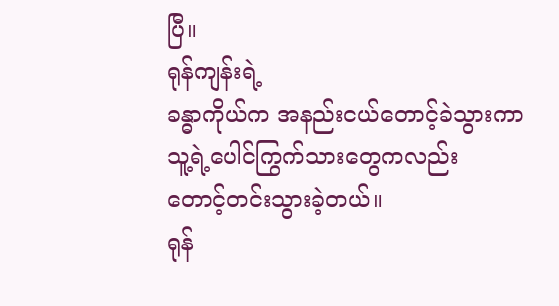ပြီ။
ရုန်ကျန်းရဲ့
ခန္ဓာကိုယ်က အနည်းငယ်တောင့်ခဲသွားကာ သူ့ရဲ့ပေါင်ကြွက်သားတွေကလည်း
တောင့်တင်းသွားခဲ့တယ်။
ရုန်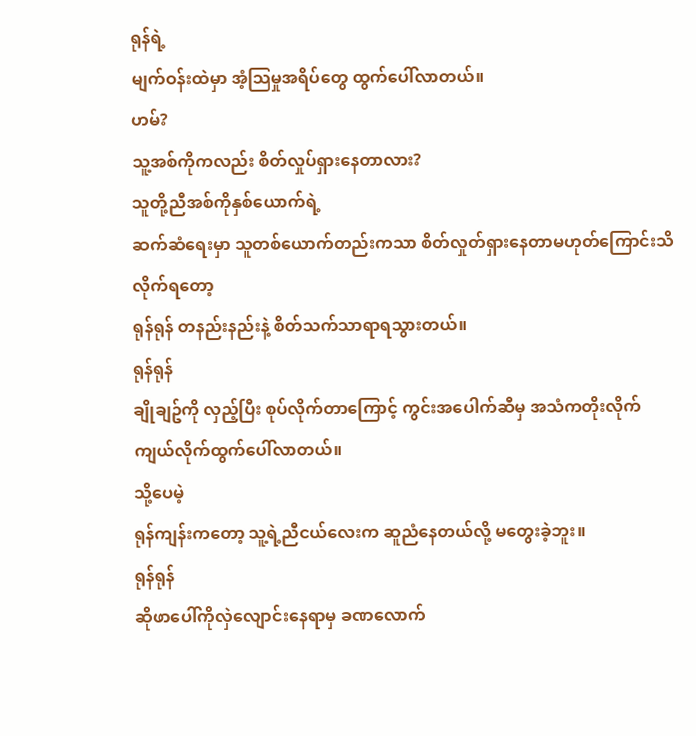ရုန်ရဲ့
မျက်ဝန်းထဲမှာ အံ့သြမှုအရိပ်တွေ ထွက်ပေါ်လာတယ်။
ဟမ်?
သူ့အစ်ကိုကလည်း စိတ်လှုပ်ရှားနေတာလား?
သူတို့ညီအစ်ကိုနှစ်ယောက်ရဲ့
ဆက်ဆံရေးမှာ သူတစ်ယောက်တည်းကသာ စိတ်လှုတ်ရှားနေတာမဟုတ်ကြောင်းသိလိုက်ရတော့
ရုန်ရုန် တနည်းနည်းနဲ့ စိတ်သက်သာရာရသွားတယ်။
ရုန်ရုန်
ချိုချဥ်ကို လှည့်ပြီး စုပ်လိုက်တာကြောင့် ကွင်းအပေါက်ဆီမှ အသံကတိုးလိုက်
ကျယ်လိုက်ထွက်ပေါ်လာတယ်။
သို့ပေမဲ့
ရုန်ကျန်းကတော့ သူ့ရဲ့ညီငယ်လေးက ဆူညံနေတယ်လို့ မတွေးခဲ့ဘူး။
ရုန်ရုန်
ဆိုဖာပေါ်ကိုလှဲလျောင်းနေရာမှ ခဏလောက်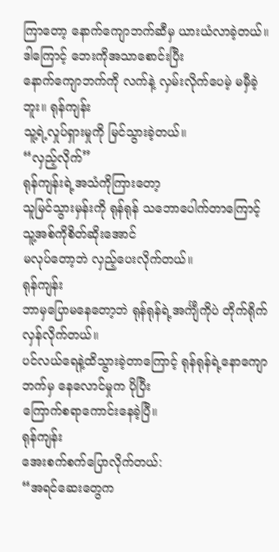ကြာတော့ နောက်ကျောဘက်ဆီမှ ယားယံလာခဲ့တယ်။
ဒါကြောင့် ဘေးကိုအသာစောင်းပြီး
နောက်ကျောဘက်ကို လက်နဲ့ လှမ်းလိုက်ပေမဲ့ မမှီခဲ့ဘူး။ ရုန်ကျန်း
သူ့ရဲ့လှုပ်ရှားမှုကို မြင်သွားခဲ့တယ်။
“လှည့်လိုက်”
ရုန်ကျန်းရဲ့အသံကိုကြားတော့
သူမြင်သွားမှန်းကို ရုန်ရုန် သဘောပေါက်တာကြောင့် သူ့အစ်ကိုစိတ်ဆိုးအောင်
မလုပ်တော့ဘဲ လှည့်ပေးလိုက်တယ်။
ရုန်ကျန်း
ဘာမှပြောမနေတော့ဘဲ ရုန်ရုန်ရဲ့အင်္ကျီကိုပဲ တိုက်ရိုက်လှန်လိုက်တယ်။
ပင်လယ်ရေနဲ့ထိသွားခဲ့တာကြောင့် ရုန်ရုန်ရဲ့နောကျောဘက်မှ နေလောင်မှုက ပိုပြီး
ကြောက်စရာကောင်းနေခဲ့ပြီ။
ရုန်ကျန်း
အေးစက်စက်ပြောလိုက်တယ်:
“အရင်ဆေးတွေက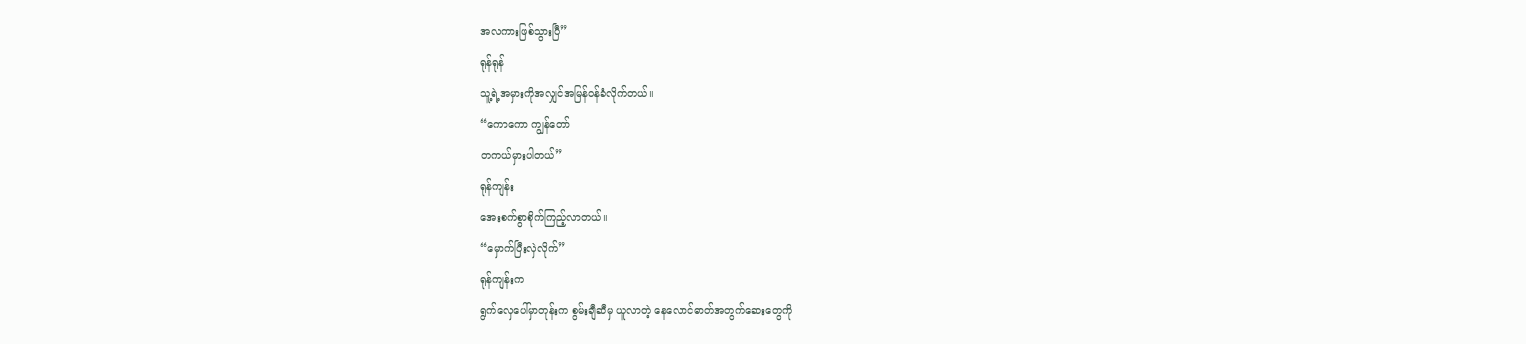အလကားဖြစ်သွားပြီ”
ရုန်ရုန်
သူ့ရဲ့အမှားကိုအလျှင်အမြန်ဝန်ခံလိုက်တယ်။
“ကောကော ကျွန်တော်
တကယ်မှားပါတယ်”
ရုန်ကျန်း
အေးစက်စွာစိုက်ကြည့်လာတယ်။
“မှောက်ပြီးလှဲလိုက်”
ရုန်ကျန်းက
ရွက်လှေပေါ်မှာတုန်းက စွမ်းချီဆီမှ ယူလာတဲ့ နေလောင်ဓာတ်အတွက်ဆေးတွေကို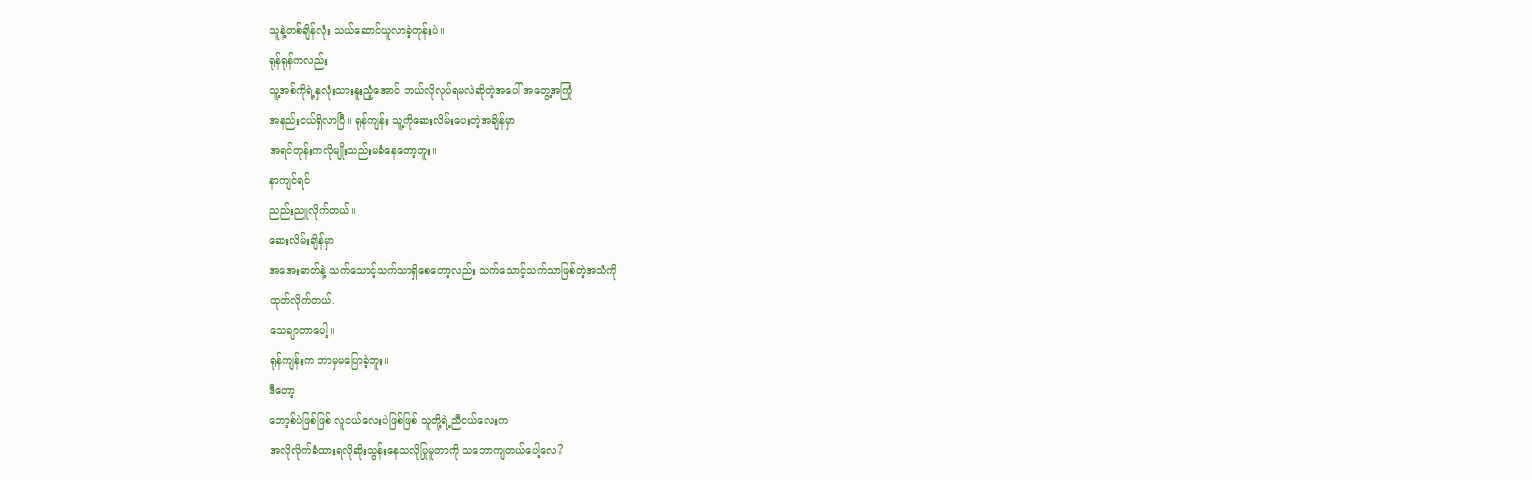သူနဲ့တစ်ချိန်လုံး သယ်ဆောင်ယူလာခဲ့တုန်းပဲ။
ရုန်ရုန်ကလည်း
သူ့အစ်ကိုရဲ့နှလုံးသားနူးညံ့အောင် ဘယ်လိုလုပ်ရမလဲဆိုတဲ့အပေါ် အတွေ့အကြုံ
အနည်းငယ်ရှိလာပြီ။ ရုန်ကျန်း သူ့ကိုဆေးလိမ်းပေးတဲ့အချိန်မှာ
အရင်တုန်းကလိုမျိုးသည်းမခံနေတော့ဘူး။
နာကျင်ရင်
ညည်းညူလိုက်တယ်။
ဆေးလိမ်းချိန်မှာ
အအေးဓာတ်နဲ့ သက်သောင့်သက်သာရှိစေတော့လည်း သက်သောင့်သက်သာဖြစ်တဲ့အသံကို
ထုတ်လိုက်တယ်.
သေချာတာပေါ့။
ရုန်ကျန်းက ဘာမှမပြောခဲ့ဘူး။
ဒီတော့
ဘော့စ်ပဲဖြစ်ဖြစ် လူငယ်လေးပဲဖြစ်ဖြစ် သူတို့ရဲ့ညီငယ်လေးက
အလိုလိုက်ခံထားရလိုဆိုးသွန်းနေသလိုပြုမူတာကို သဘောကျတယ်ပေါ့လေ?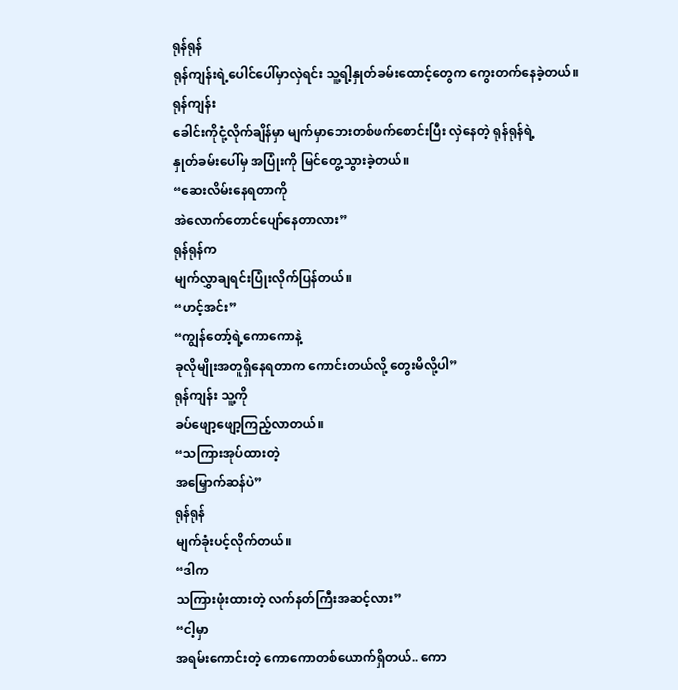ရုန်ရုန်
ရုန်ကျန်းရဲ့ပေါင်ပေါ်မှာလှဲရင်း သူ့ရါ့နှုတ်ခမ်းထောင့်တွေက ကွေးတက်နေခဲ့တယ်။
ရုန်ကျန်း
ခေါင်းကိုငုံ့လိုက်ချိန်မှာ မျက်မှာဘေးတစ်ဖက်စောင်းပြီး လှဲနေတဲ့ ရုန်ရုန်ရဲ့
နှုတ်ခမ်းပေါ်မှ အပြုံးကို မြင်တွေ့သွားခဲ့တယ်။
“ဆေးလိမ်းနေရတာကို
အဲလောက်တောင်ပျော်နေတာလား”
ရုန်ရုန်က
မျက်လွှာချရင်းပြုံးလိုက်ပြန်တယ်။
“ဟင့်အင်း”
“ကျွန်တော့်ရဲ့ကောကောနဲ့
ခုလိုမျိုးအတူရှိနေရတာက ကောင်းတယ်လို့ တွေးမိလို့ပါ”
ရုန်ကျန်း သူ့ကို
ခပ်ဖျော့ဖျော့ကြည့်လာတယ်။
“သကြားအုပ်ထားတဲ့
အမြှောက်ဆန်ပဲ”
ရုန်ရုန်
မျက်ခုံးပင့်လိုက်တယ်။
“ဒါက
သကြားဖုံးထားတဲ့ လက်နတ်ကြီးအဆင့်လား”
“ငါ့မှာ
အရမ်းကောင်းတဲ့ ကောကောတစ်ယောက်ရှိတယ်.. ကော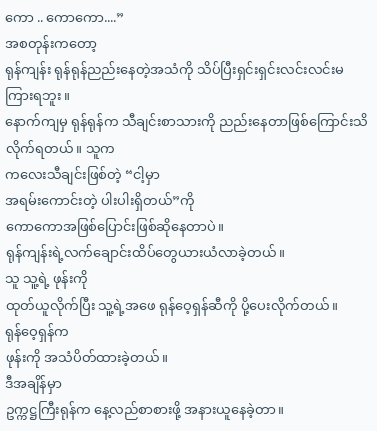ကော .. ကောကော....”
အစတုန်းကတော့
ရုန်ကျန်း ရုန်ရုန်ညည်းနေတဲ့အသံကို သိပ်ပြီးရှင်းရှင်းလင်းလင်းမကြားရဘူး။
နောက်ကျမှ ရုန်ရုန်က သီချင်းစာသားကို ညည်းနေတာဖြစ်ကြောင်းသိလိုက်ရတယ်။ သူက
ကလေးသီချင်းဖြစ်တဲ့ “ငါ့မှာ
အရမ်းကောင်းတဲ့ ပါးပါးရှိတယ်”ကို
ကောကောအဖြစ်ပြောင်းဖြစ်ဆိုနေတာပဲ။
ရုန်ကျန်းရဲ့လက်ချောင်းထိပ်တွေယားယံလာခဲ့တယ်။
သူ သူ့ရဲ့ ဖုန်းကို
ထုတ်ယူလိုက်ပြီး သူ့ရဲ့အဖေ ရုန်ဝေ့ရှန်ဆီကို ပို့ပေးလိုက်တယ်။
ရုန်ဝေ့ရှန်က
ဖုန်းကို အသံပိတ်ထားခဲ့တယ်။
ဒီအချိန်မှာ
ဥက္ကဋ္ဌကြီးရုန်က နေ့လည်စာစားဖို့ အနားယူနေခဲ့တာ။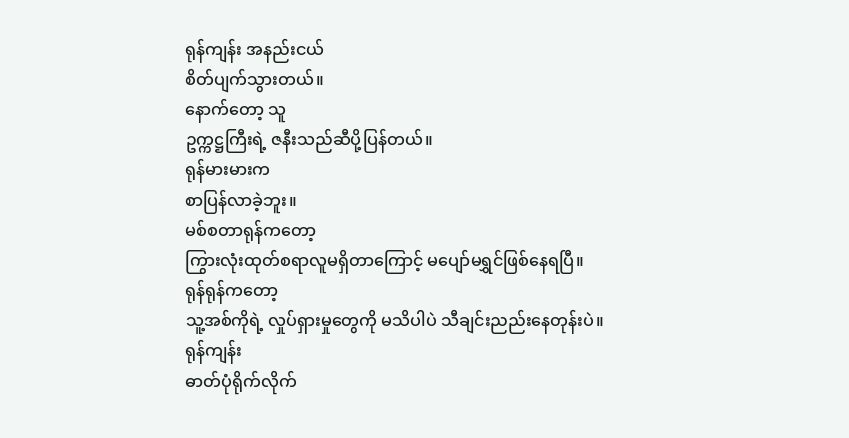ရုန်ကျန်း အနည်းငယ်
စိတ်ပျက်သွားတယ်။
နောက်တော့ သူ
ဥက္ကဋ္ဌကြီးရဲ့ ဇနီးသည်ဆီပို့ပြန်တယ်။
ရုန်မားမားက
စာပြန်လာခဲ့ဘူး။
မစ်စတာရုန်ကတော့
ကြွားလုံးထုတ်စရာလူမရှိတာကြောင့် မပျော်မရွှင်ဖြစ်နေရပြီ။
ရုန်ရုန်ကတော့
သူ့အစ်ကိုရဲ့ လှုပ်ရှားမှုတွေကို မသိပါပဲ သီချင်းညည်းနေတုန်းပဲ။
ရုန်ကျန်း
ဓာတ်ပုံရိုက်လိုက်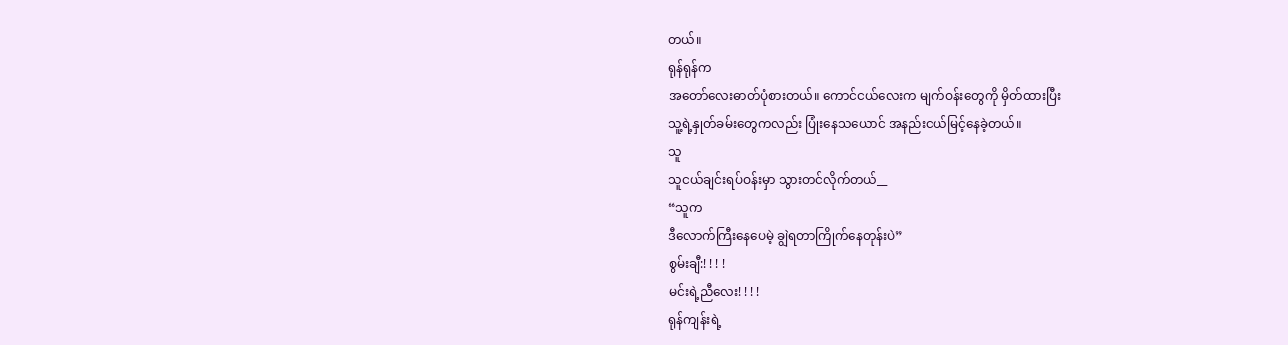တယ်။
ရုန်ရုန်က
အတော်လေးဓာတ်ပုံစားတယ်။ ကောင်ငယ်လေးက မျက်ဝန်းတွေကို မှိတ်ထားပြီး
သူ့ရဲ့နှုတ်ခမ်းတွေကလည်း ပြုံးနေသယောင် အနည်းငယ်မြင့်နေခဲ့တယ်။
သူ
သူငယ်ချင်းရပ်ဝန်းမှာ သွားတင်လိုက်တယ်__
“သူက
ဒီလောက်ကြီးနေပေမဲ့ ချွဲရတာကြိုက်နေတုန်းပဲ”
စွမ်းချီ:! ! ! !
မင်းရဲ့ညီလေး! ! ! !
ရုန်ကျန်းရဲ့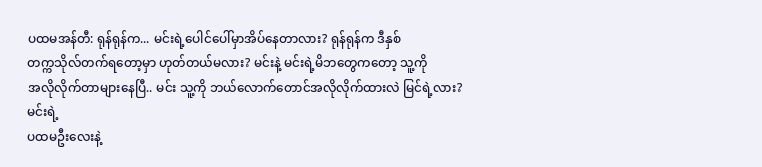ပထမအန်တီ: ရုန်ရုန်က... မင်းရဲ့ပေါင်ပေါ်မှာအိပ်နေတာလား? ရုန်ရုန်က ဒီနှစ်
တက္ကသိုလ်တက်ရတော့မှာ ဟုတ်တယ်မလား? မင်းနဲ့ မင်းရဲ့မိဘတွေကတော့ သူ့ကို
အလိုလိုက်တာများနေပြီ.. မင်း သူ့ကို ဘယ်လောက်တောင်အလိုလိုက်ထားလဲ မြင်ရဲ့လား?
မင်းရဲ့
ပထမဦးလေးနဲ့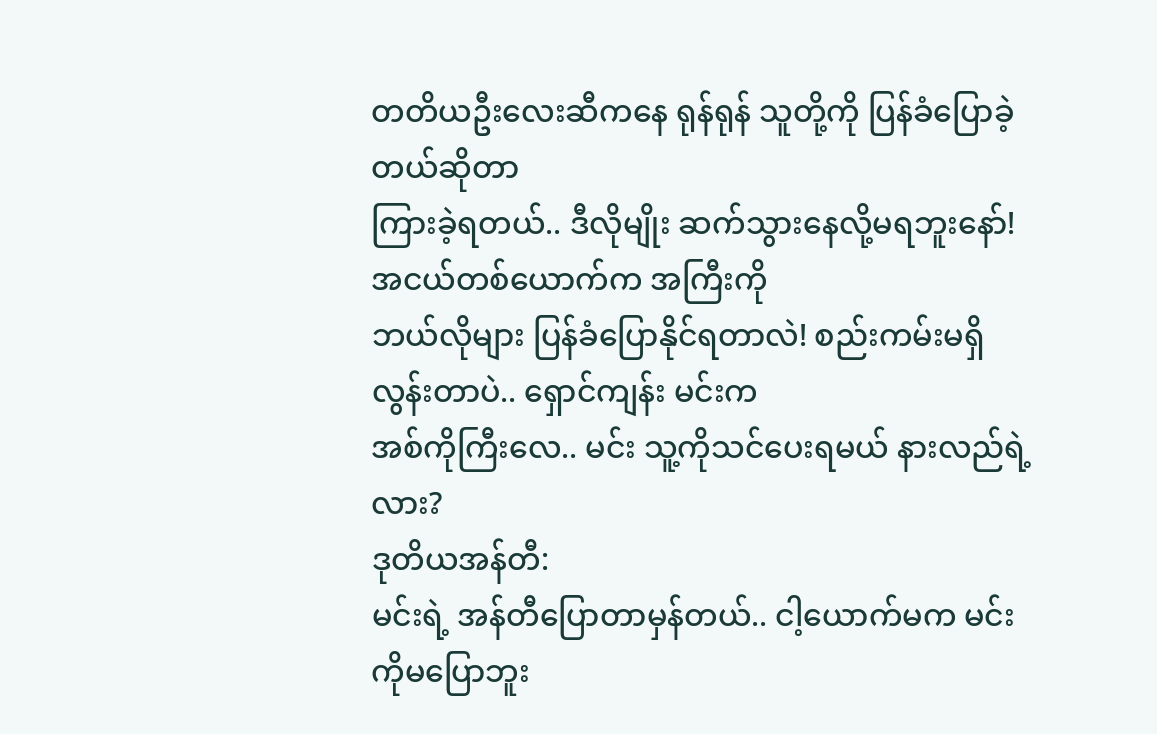တတိယဦးလေးဆီကနေ ရုန်ရုန် သူတို့ကို ပြန်ခံပြောခဲ့တယ်ဆိုတာ
ကြားခဲ့ရတယ်.. ဒီလိုမျိုး ဆက်သွားနေလို့မရဘူးနော်! အငယ်တစ်ယောက်က အကြီးကို
ဘယ်လိုများ ပြန်ခံပြောနိုင်ရတာလဲ! စည်းကမ်းမရှိလွန်းတာပဲ.. ရှောင်ကျန်း မင်းက
အစ်ကိုကြီးလေ.. မင်း သူ့ကိုသင်ပေးရမယ် နားလည်ရဲ့လား?
ဒုတိယအန်တီ:
မင်းရဲ့ အန်တီပြောတာမှန်တယ်.. ငါ့ယောက်မက မင်းကိုမပြောဘူး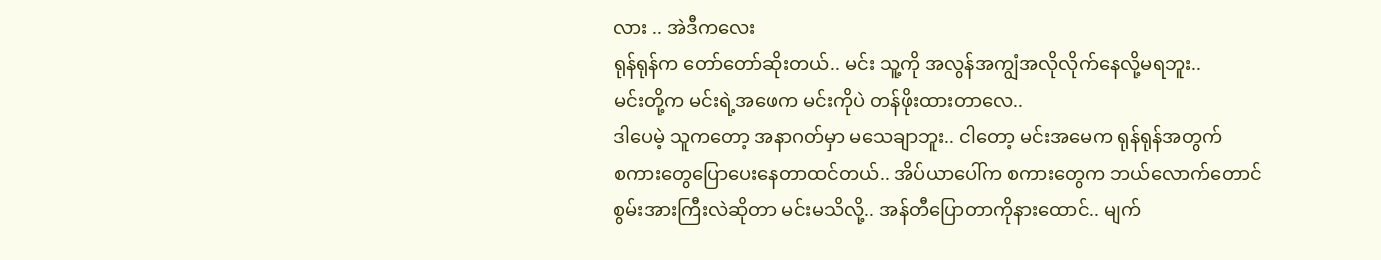လား .. အဲဒီကလေး
ရုန်ရုန်က တော်တော်ဆိုးတယ်.. မင်း သူ့ကို အလွန်အကျွံအလိုလိုက်နေလို့မရဘူး..
မင်းတို့က မင်းရဲ့အဖေက မင်းကိုပဲ တန်ဖိုးထားတာလေ..
ဒါပေမဲ့ သူကတော့ အနာဂတ်မှာ မသေချာဘူး.. ငါတော့ မင်းအမေက ရုန်ရုန်အတွက်
စကားတွေပြောပေးနေတာထင်တယ်.. အိပ်ယာပေါ်က စကားတွေက ဘယ်လောက်တောင်
စွမ်းအားကြီးလဲဆိုတာ မင်းမသိလို့.. အန်တီပြောတာကိုနားထောင်.. မျက်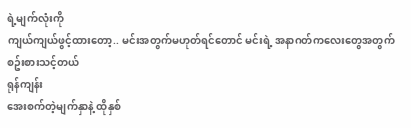ရဲ့မျက်လုံးကို
ကျယ်ကျယ်ဖွင့်ထားတော့.. မင်းအတွက်မဟုတ်ရင်တောင် မင်းရဲ့ အနာဂတ်ကလေးတွေအတွက် စဥ်းစားသင့်တယ်
ရုန်ကျန်း
အေးစက်တဲ့မျက်နှာနဲ့ ထိုနှစ်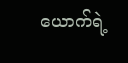ယောက်ရဲ့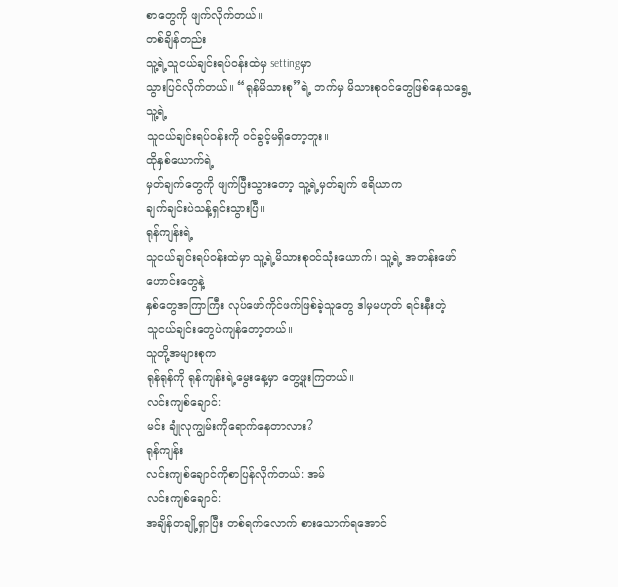စာတွေကို ဖျက်လိုက်တယ်။
တစ်ချိန်တည်း
သူ့ရဲ့သူငယ်ချင်းရပ်ဝန်းထဲမှ settingမှာ
သွားပြင်လိုက်တယ်။ “ရုန်မိသားစု”ရဲ့ ဘက်မှ မိသားစုဝင်တွေဖြစ်နေသရွေ့ သူ့ရဲ့
သူငယ်ချင်းရပ်ဝန်းကို ဝင်ခွင့်မရှိတော့ဘူး။
ထိုနှစ်ယောက်ရဲ့
မှတ်ချက်တွေကို ဖျက်ပြီးသွားတော့ သူ့ရဲ့မှတ်ချက် ဧရိယာက
ချက်ချင်းပဲသန့်ရှင်းသွားပြီ။
ရုန်ကျန်းရဲ့
သူငယ်ချင်းရပ်ဝန်းထဲမှာ သူ့ရဲ့မိသားစုဝင်သုံးယောက်၊ သူ့ရဲ့ အတန်းဖော်ဟောင်းတွေနဲ့
နှစ်တွေအကြာကြီး လုပ်ဖော်ကိုင်ဖက်ဖြစ်ခဲ့သူတွေ ဒါမှမဟုတ် ရင်းနီးတဲ့
သူငယ်ချင်းတွေပဲကျန်တော့တယ်။
သူတို့အများစုက
ရုန်ရုန်ကို ရုန်ကျန်းရဲ့မွေးနေ့မှာ တွေ့ဖူးကြတယ်။
လင်းကျစ်ချောင်:
မင်း ချုံလုကျွမ်းကိုရောက်နေတာလား?
ရုန်ကျန်း
လင်းကျစ်ချောင်ကိုစာပြန်လိုက်တယ်: အမ်
လင်းကျစ်ချောင်:
အချိန်တချို့ရှာပြီး တစ်ရက်လောက် စားသောက်ရအောင်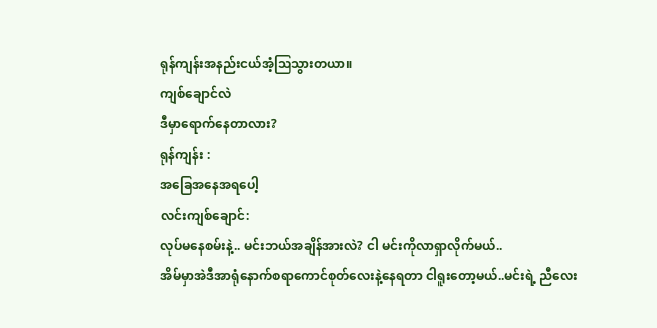ရုန်ကျန်းအနည်းငယ်အံ့ဩသွားတယာ။
ကျစ်ချောင်လဲ
ဒီမှာရောက်နေတာလား?
ရုန်ကျန်း :
အခြေအနေအရပေါ့
လင်းကျစ်ချောင်:
လုပ်မနေစမ်းနဲ့.. မင်းဘယ်အချိန်အားလဲ? ငါ မင်းကိုလာရှာလိုက်မယ်..
အိမ်မှာအဲဒီအာရုံနောက်စရာကောင်စုတ်လေးနဲ့နေရတာ ငါရူးတော့မယ်..မင်းရဲ့ ညီလေး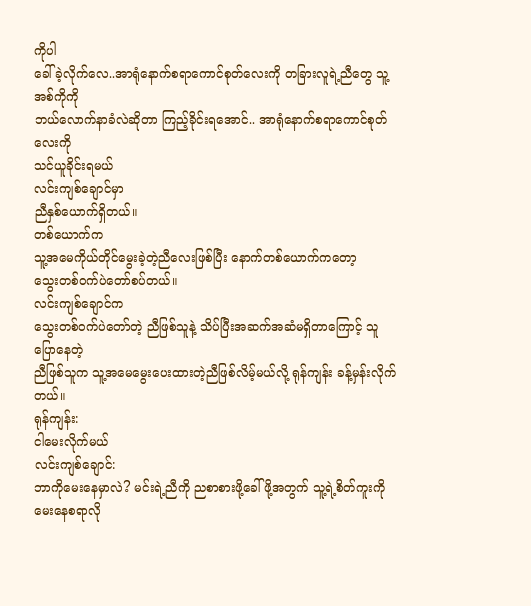ကိုပါ
ခေါ်ခဲ့လိုက်လေ..အာရုံနောက်စရာကောင်စုတ်လေးကို တခြားလူရဲ့ညီတွေ သူ့အစ်ကိုကို
ဘယ်လောက်နာခံလဲဆိုတာ ကြည့်ခိုင်းရအောင်.. အာရုံနောက်စရာကောင်စုတ်လေးကို
သင်ယူခိုင်းရမယ်
လင်းကျစ်ချောင်မှာ
ညီနှစ်ယောက်ရှိတယ်။
တစ်ယောက်က
သူ့အမေကိုယ်တိုင်မွေးခဲ့တဲ့ညီလေးဖြစ်ပြီး နောက်တစ်ယောက်ကတော့
သွေးတစ်ဝက်ပဲတော်စပ်တယ်။
လင်းကျစ်ချောင်က
သွေးတစ်ဝက်ပဲတော်တဲ့ ညီဖြစ်သူနဲ့ သိပ်ပြီးအဆက်အဆံမရှိတာကြောင့် သူပြောနေတဲ့
ညီဖြစ်သူက သူ့အမေမွေးပေးထားတဲ့ညီဖြစ်လိမ့်မယ်လို့ ရုန်ကျန်း ခန့်မှန်းလိုက်တယ်။
ရုန်ကျန်း:
ငါမေးလိုက်မယ်
လင်းကျစ်ချောင်:
ဘာကိုမေးနေမှာလဲ? မင်းရဲ့ညီကို ညစာစားဖို့ခေါ်ဖို့အတွက် သူ့ရဲ့စိတ်ကူးကို
မေးနေစရာလို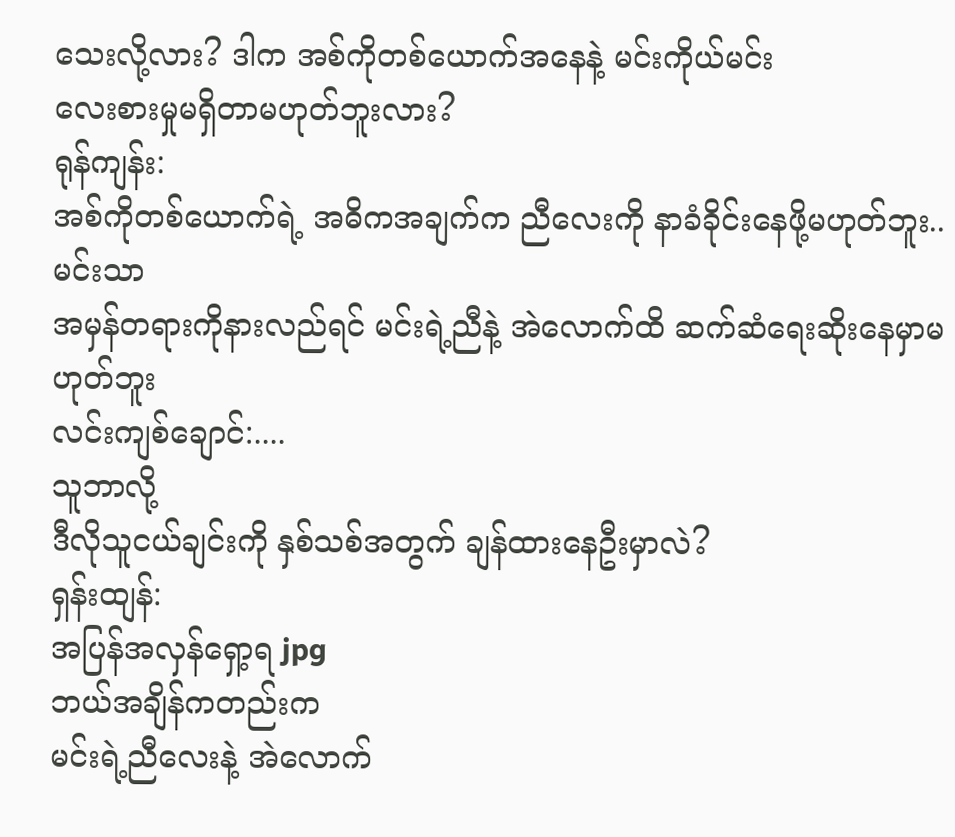သေးလို့လား? ဒါက အစ်ကိုတစ်ယောက်အနေနဲ့ မင်းကိုယ်မင်း
လေးစားမှုမရှိတာမဟုတ်ဘူးလား?
ရုန်ကျန်း:
အစ်ကိုတစ်ယောက်ရဲ့ အဓိကအချက်က ညီလေးကို နာခံခိုင်းနေဖို့မဟုတ်ဘူး.. မင်းသာ
အမှန်တရားကိုနားလည်ရင် မင်းရဲ့ညီနဲ့ အဲလောက်ထိ ဆက်ဆံရေးဆိုးနေမှာမဟုတ်ဘူး
လင်းကျစ်ချောင်:....
သူဘာလို့
ဒီလိုသူငယ်ချင်းကို နှစ်သစ်အတွက် ချန်ထားနေဦးမှာလဲ?
ရှန်းထျန်:
အပြန်အလှန်ရှော့ရ jpg
ဘယ်အချိန်ကတည်းက
မင်းရဲ့ညီလေးနဲ့ အဲလောက်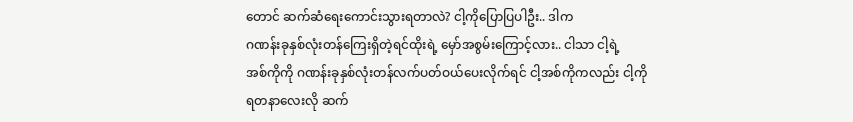တောင် ဆက်ဆံရေးကောင်းသွားရတာလဲ? ငါ့ကိုပြောပြပါဦး.. ဒါက
ဂဏန်းခုနှစ်လုံးတန်ကြေးရှိတဲ့ရင်ထိုးရဲ့ မှော်အစွမ်းကြောင့်လား.. ငါသာ ငါ့ရဲ့
အစ်ကိုကို ဂဏန်းခုနှစ်လုံးတန်လက်ပတ်ဝယ်ပေးလိုက်ရင် ငါ့အစ်ကိုကလည်း ငါ့ကို
ရတနာလေးလို ဆက်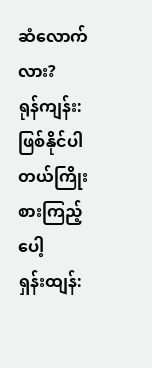ဆံလောက်လား?
ရုန်ကျန်း:
ဖြစ်နိုင်ပါတယ်ကြိုးစားကြည့်ပေါ့
ရှန်းထျန်: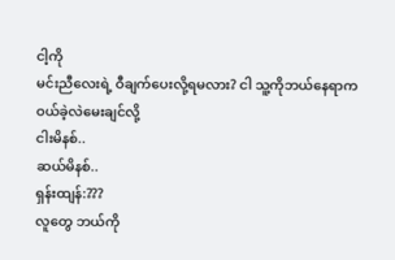ငါ့ကို
မင်းညီလေးရဲ့ ဝီချက်ပေးလို့ရမလား? ငါ သူ့ကိုဘယ်နေရာက ဝယ်ခဲ့လဲမေးချင်လို့
ငါးမိနစ်..
ဆယ်မိနစ်..
ရှန်းထျန်:???
လူတွေ ဘယ်ကို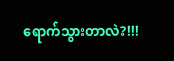ရောက်သွားတာလဲ?!!!